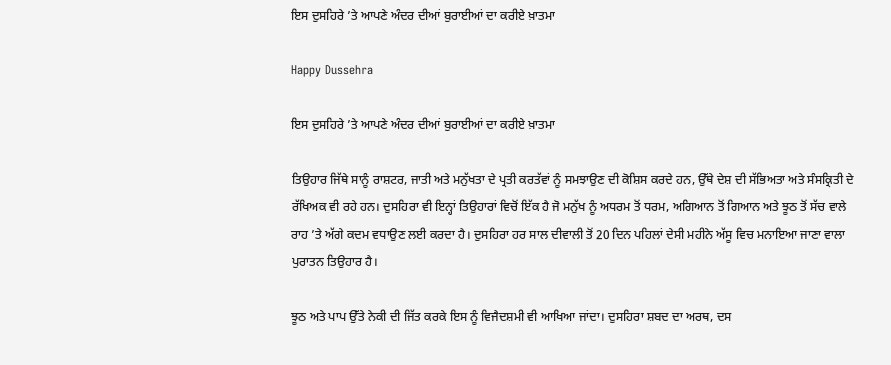ਇਸ ਦੁਸਹਿਰੇ ’ਤੇ ਆਪਣੇ ਅੰਦਰ ਦੀਆਂ ਬੁਰਾਈਆਂ ਦਾ ਕਰੀਏ ਖ਼ਾਤਮਾ

Happy Dussehra

ਇਸ ਦੁਸਹਿਰੇ ’ਤੇ ਆਪਣੇ ਅੰਦਰ ਦੀਆਂ ਬੁਰਾਈਆਂ ਦਾ ਕਰੀਏ ਖ਼ਾਤਮਾ

ਤਿਉਹਾਰ ਜਿੱਥੇ ਸਾਨੂੰ ਰਾਸ਼ਟਰ, ਜਾਤੀ ਅਤੇ ਮਨੁੱਖਤਾ ਦੇ ਪ੍ਰਤੀ ਕਰਤੱਵਾਂ ਨੂੰ ਸਮਝਾਉਣ ਦੀ ਕੋਸ਼ਿਸ ਕਰਦੇ ਹਨ, ਉੱਥੇ ਦੇਸ਼ ਦੀ ਸੱਭਿਅਤਾ ਅਤੇ ਸੰਸਕ੍ਰਿਤੀ ਦੇ ਰੱਖਿਅਕ ਵੀ ਰਹੇ ਹਨ। ਦੁਸਹਿਰਾ ਵੀ ਇਨ੍ਹਾਂ ਤਿਉਹਾਰਾਂ ਵਿਚੋਂ ਇੱਕ ਹੈ ਜੋ ਮਨੁੱਖ ਨੂੰ ਅਧਰਮ ਤੋਂ ਧਰਮ, ਅਗਿਆਨ ਤੋਂ ਗਿਆਨ ਅਤੇ ਝੂਠ ਤੋਂ ਸੱਚ ਵਾਲੇ ਰਾਹ ’ਤੇ ਅੱਗੇ ਕਦਮ ਵਧਾਉਣ ਲਈ ਕਰਦਾ ਹੈ। ਦੁਸਹਿਰਾ ਹਰ ਸਾਲ ਦੀਵਾਲੀ ਤੋਂ 20 ਦਿਨ ਪਹਿਲਾਂ ਦੇਸੀ ਮਹੀਨੇ ਅੱਸੂ ਵਿਚ ਮਨਾਇਆ ਜਾਣਾ ਵਾਲਾ ਪੁਰਾਤਨ ਤਿਉਹਾਰ ਹੈ।

ਝੂਠ ਅਤੇ ਪਾਪ ਉੱਤੇ ਨੇਕੀ ਦੀ ਜਿੱਤ ਕਰਕੇ ਇਸ ਨੂੰ ਵਿਜੈਦਸ਼ਮੀ ਵੀ ਆਖਿਆ ਜਾਂਦਾ। ਦੁਸਹਿਰਾ ਸ਼ਬਦ ਦਾ ਅਰਥ, ਦਸ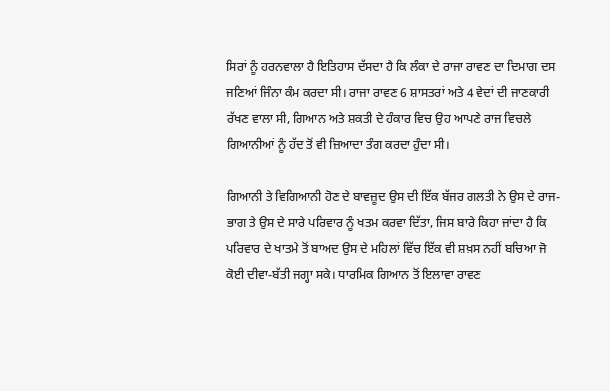ਸਿਰਾਂ ਨੂੰ ਹਰਨਵਾਲਾ ਹੈ ਇਤਿਹਾਸ ਦੱਸਦਾ ਹੈ ਕਿ ਲੰਕਾ ਦੇ ਰਾਜਾ ਰਾਵਣ ਦਾ ਦਿਮਾਗ ਦਸ ਜਣਿਆਂ ਜਿੰਨਾ ਕੰਮ ਕਰਦਾ ਸੀ। ਰਾਜਾ ਰਾਵਣ 6 ਸ਼ਾਸਤਰਾਂ ਅਤੇ 4 ਵੇਦਾਂ ਦੀ ਜਾਣਕਾਰੀ ਰੱਖਣ ਵਾਲਾ ਸੀ, ਗਿਆਨ ਅਤੇ ਸ਼ਕਤੀ ਦੇ ਹੰਕਾਰ ਵਿਚ ਉਹ ਆਪਣੇ ਰਾਜ ਵਿਚਲੇ ਗਿਆਨੀਆਂ ਨੂੰ ਹੱਦ ਤੋਂ ਵੀ ਜ਼ਿਆਦਾ ਤੰਗ ਕਰਦਾ ਹੁੰਦਾ ਸੀ।

ਗਿਆਨੀ ਤੇ ਵਿਗਿਆਨੀ ਹੋਣ ਦੇ ਬਾਵਜ਼ੂਦ ਉਸ ਦੀ ਇੱਕ ਬੱਜਰ ਗਲਤੀ ਨੇ ਉਸ ਦੇ ਰਾਜ-ਭਾਗ ਤੇ ਉਸ ਦੇ ਸਾਰੇ ਪਰਿਵਾਰ ਨੂੰ ਖਤਮ ਕਰਵਾ ਦਿੱਤਾ, ਜਿਸ ਬਾਰੇ ਕਿਹਾ ਜਾਂਦਾ ਹੈ ਕਿ ਪਰਿਵਾਰ ਦੇ ਖਾਤਮੇ ਤੋਂ ਬਾਅਦ ਉਸ ਦੇ ਮਹਿਲਾਂ ਵਿੱਚ ਇੱਕ ਵੀ ਸ਼ਖ਼ਸ ਨਹੀਂ ਬਚਿਆ ਜੋ ਕੋਈ ਦੀਵਾ-ਬੱਤੀ ਜਗ੍ਹਾ ਸਕੇ। ਧਾਰਮਿਕ ਗਿਆਨ ਤੋਂ ਇਲਾਵਾ ਰਾਵਣ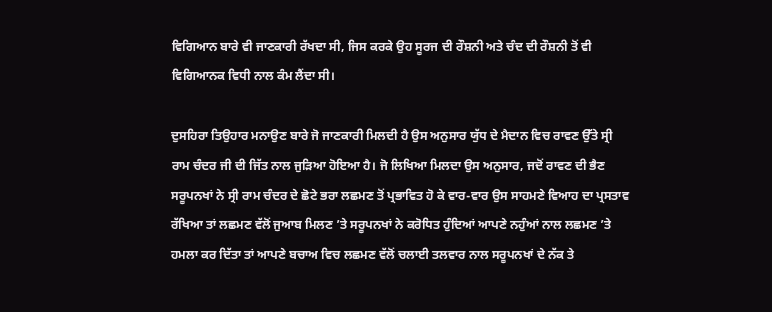ਵਿਗਿਆਨ ਬਾਰੇ ਵੀ ਜਾਣਕਾਰੀ ਰੱਖਦਾ ਸੀ, ਜਿਸ ਕਰਕੇ ਉਹ ਸੂਰਜ ਦੀ ਰੌਸ਼ਨੀ ਅਤੇ ਚੰਦ ਦੀ ਰੌਸ਼ਨੀ ਤੋਂ ਵੀ ਵਿਗਿਆਨਕ ਵਿਧੀ ਨਾਲ ਕੰਮ ਲੈਂਦਾ ਸੀ।

ਦੁਸਹਿਰਾ ਤਿਉਹਾਰ ਮਨਾਉਣ ਬਾਰੇ ਜੋ ਜਾਣਕਾਰੀ ਮਿਲਦੀ ਹੈ ਉਸ ਅਨੁਸਾਰ ਯੁੱਧ ਦੇ ਮੈਦਾਨ ਵਿਚ ਰਾਵਣ ਉੱਤੇ ਸ੍ਰੀ ਰਾਮ ਚੰਦਰ ਜੀ ਦੀ ਜਿੱਤ ਨਾਲ ਜੁੜਿਆ ਹੋਇਆ ਹੈ। ਜੋ ਲਿਖਿਆ ਮਿਲਦਾ ਉਸ ਅਨੁਸਾਰ, ਜਦੋਂ ਰਾਵਣ ਦੀ ਭੈਣ ਸਰੂਪਨਖਾਂ ਨੇ ਸ੍ਰੀ ਰਾਮ ਚੰਦਰ ਦੇ ਛੋਟੇ ਭਰਾ ਲਛਮਣ ਤੋਂ ਪ੍ਰਭਾਵਿਤ ਹੋ ਕੇ ਵਾਰ-ਵਾਰ ਉਸ ਸਾਹਮਣੇ ਵਿਆਹ ਦਾ ਪ੍ਰਸਤਾਵ ਰੱਖਿਆ ਤਾਂ ਲਛਮਣ ਵੱਲੋਂ ਜੁਆਬ ਮਿਲਣ ’ਤੇ ਸਰੂਪਨਖਾਂ ਨੇ ਕਰੋਧਿਤ ਹੁੰਦਿਆਂ ਆਪਣੇ ਨਹੁੰਆਂ ਨਾਲ ਲਛਮਣ ’ਤੇ ਹਮਲਾ ਕਰ ਦਿੱਤਾ ਤਾਂ ਆਪਣੇ ਬਚਾਅ ਵਿਚ ਲਛਮਣ ਵੱਲੋਂ ਚਲਾਈ ਤਲਵਾਰ ਨਾਲ ਸਰੂਪਨਖਾਂ ਦੇ ਨੱਕ ਤੇ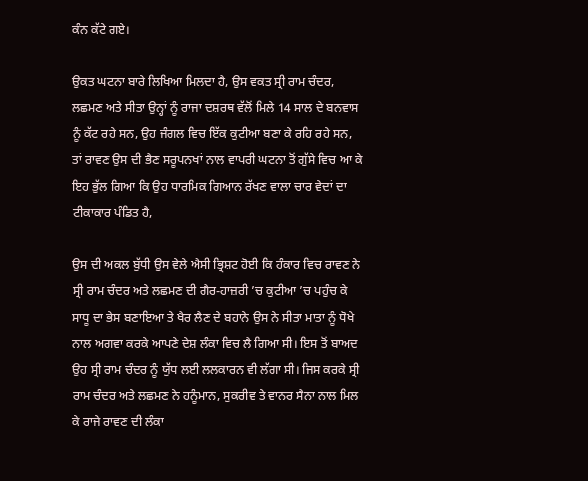ਕੰਨ ਕੱਟੇ ਗਏ।

ਉਕਤ ਘਟਨਾ ਬਾਰੇ ਲਿਖਿਆ ਮਿਲਦਾ ਹੈ, ਉਸ ਵਕਤ ਸ੍ਰੀ ਰਾਮ ਚੰਦਰ, ਲਛਮਣ ਅਤੇ ਸੀਤਾ ਉਨ੍ਹਾਂ ਨੂੰ ਰਾਜਾ ਦਸ਼ਰਥ ਵੱਲੋਂ ਮਿਲੇ 14 ਸਾਲ ਦੇ ਬਨਵਾਸ ਨੂੰ ਕੱਟ ਰਹੇ ਸਨ, ਉਹ ਜੰਗਲ ਵਿਚ ਇੱਕ ਕੁਟੀਆ ਬਣਾ ਕੇ ਰਹਿ ਰਹੇ ਸਨ, ਤਾਂ ਰਾਵਣ ਉਸ ਦੀ ਭੈਣ ਸਰੂਪਨਖਾਂ ਨਾਲ ਵਾਪਰੀ ਘਟਨਾ ਤੋਂ ਗੁੱਸੇ ਵਿਚ ਆ ਕੇ ਇਹ ਭੁੱਲ ਗਿਆ ਕਿ ਉਹ ਧਾਰਮਿਕ ਗਿਆਨ ਰੱਖਣ ਵਾਲਾ ਚਾਰ ਵੇਦਾਂ ਦਾ ਟੀਕਾਕਾਰ ਪੰਡਿਤ ਹੈ,

ਉਸ ਦੀ ਅਕਲ ਬੁੱਧੀ ਉਸ ਵੇਲੇ ਐਸੀ ਭ੍ਰਿਸ਼ਟ ਹੋਈ ਕਿ ਹੰਕਾਰ ਵਿਚ ਰਾਵਣ ਨੇ ਸ੍ਰੀ ਰਾਮ ਚੰਦਰ ਅਤੇ ਲਛਮਣ ਦੀ ਗੈਰ-ਹਾਜ਼ਰੀ ’ਚ ਕੁਟੀਆ ’ਚ ਪਹੁੰਚ ਕੇ ਸਾਧੂ ਦਾ ਭੇਸ ਬਣਾਇਆ ਤੇ ਖੈਰ ਲੈਣ ਦੇ ਬਹਾਨੇ ਉਸ ਨੇ ਸੀਤਾ ਮਾਤਾ ਨੂੰ ਧੋਖੇ ਨਾਲ ਅਗਵਾ ਕਰਕੇ ਆਪਣੇ ਦੇਸ਼ ਲੰਕਾ ਵਿਚ ਲੈ ਗਿਆ ਸੀ। ਇਸ ਤੋਂ ਬਾਅਦ ਉਹ ਸ੍ਰੀ ਰਾਮ ਚੰਦਰ ਨੂੰ ਯੁੱਧ ਲਈ ਲਲਕਾਰਨ ਵੀ ਲੱਗਾ ਸੀ। ਜਿਸ ਕਰਕੇ ਸ੍ਰੀ ਰਾਮ ਚੰਦਰ ਅਤੇ ਲਛਮਣ ਨੇ ਹਨੂੰਮਾਨ, ਸੁਕਰੀਵ ਤੇ ਵਾਨਰ ਸੈਨਾ ਨਾਲ ਮਿਲ ਕੇ ਰਾਜੇ ਰਾਵਣ ਦੀ ਲੰਕਾ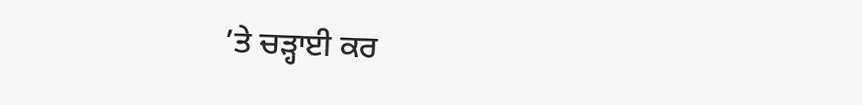’ਤੇ ਚੜ੍ਹਾਈ ਕਰ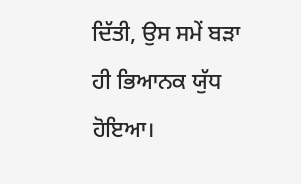ਦਿੱਤੀ, ਉਸ ਸਮੇਂ ਬੜਾ ਹੀ ਭਿਆਨਕ ਯੁੱਧ ਹੋਇਆ।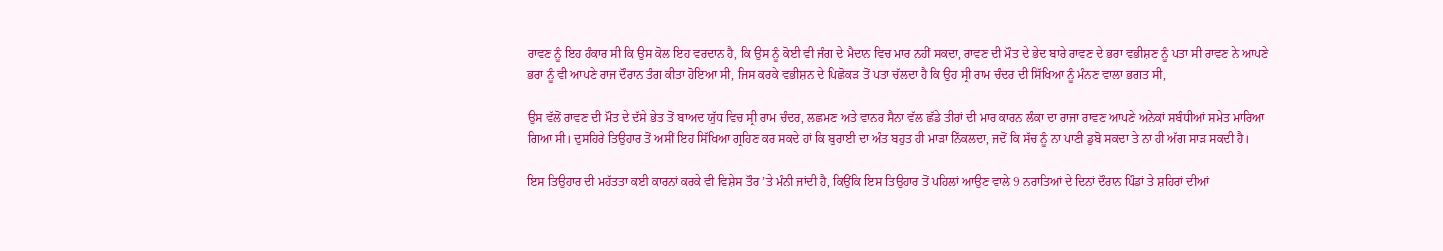ਰਾਵਣ ਨੂੰ ਇਹ ਹੰਕਾਰ ਸੀ ਕਿ ਉਸ ਕੋਲ ਇਹ ਵਰਦਾਨ ਹੈ, ਕਿ ਉਸ ਨੂੰ ਕੋਈ ਵੀ ਜੰਗ ਦੇ ਮੈਦਾਨ ਵਿਚ ਮਾਰ ਨਹੀਂ ਸਕਦਾ, ਰਾਵਣ ਦੀ ਮੌਤ ਦੇ ਭੇਦ ਬਾਰੇ ਰਾਵਣ ਦੇ ਭਰਾ ਵਭੀਸ਼ਣ ਨੂੰ ਪਤਾ ਸੀ ਰਾਵਣ ਨੇ ਆਪਣੇ ਭਰਾ ਨੂੰ ਵੀ ਆਪਣੇ ਰਾਜ ਦੌਰਾਨ ਤੰਗ ਕੀਤਾ ਹੋਇਆ ਸੀ, ਜਿਸ ਕਰਕੇ ਵਭੀਸ਼ਨ ਦੇ ਪਿਛੋਕੜ ਤੋਂ ਪਤਾ ਚੱਲਦਾ ਹੈ ਕਿ ਉਹ ਸ੍ਰੀ ਰਾਮ ਚੰਦਰ ਦੀ ਸਿੱਖਿਆ ਨੂੰ ਮੰਨਣ ਵਾਲਾ ਭਗਤ ਸੀ,

ਉਸ ਵੱਲੋਂ ਰਾਵਣ ਦੀ ਮੌਤ ਦੇ ਦੱਸੇ ਭੇਤ ਤੋਂ ਬਾਅਦ ਯੁੱਧ ਵਿਚ ਸ੍ਰੀ ਰਾਮ ਚੰਦਰ, ਲਛਮਣ ਅਤੇ ਵਾਨਰ ਸੈਨਾ ਵੱਲ ਛੱਡੇ ਤੀਰਾਂ ਦੀ ਮਾਰ ਕਾਰਨ ਲੰਕਾ ਦਾ ਰਾਜਾ ਰਾਵਣ ਆਪਣੇ ਅਨੇਕਾਂ ਸਬੰਧੀਆਂ ਸਮੇਤ ਮਾਰਿਆ ਗਿਆ ਸੀ। ਦੁਸਹਿਰੇ ਤਿਉਹਾਰ ਤੋਂ ਅਸੀਂ ਇਹ ਸਿੱਖਿਆ ਗ੍ਰਹਿਣ ਕਰ ਸਕਦੇ ਹਾਂ ਕਿ ਬੁਰਾਈ ਦਾ ਅੰਤ ਬਹੁਤ ਹੀ ਮਾੜਾ ਨਿੱਕਲਦਾ, ਜਦੋਂ ਕਿ ਸੱਚ ਨੂੰ ਨਾ ਪਾਣੀ ਡੁਬੋ ਸਕਦਾ ਤੇ ਨਾ ਹੀ ਅੱਗ ਸਾੜ ਸਕਦੀ ਹੈ।

ਇਸ ਤਿਉਹਾਰ ਦੀ ਮਹੱਤਤਾ ਕਈ ਕਾਰਨਾਂ ਕਰਕੇ ਵੀ ਵਿਸ਼ੇਸ ਤੌਰ ’ਤੇ ਮੰਨੀ ਜਾਂਦੀ ਹੈ, ਕਿਉਂਕਿ ਇਸ ਤਿਉਹਾਰ ਤੋਂ ਪਹਿਲਾਂ ਆਉਣ ਵਾਲੇ 9 ਨਰਾਤਿਆਂ ਦੇ ਦਿਨਾਂ ਦੌਰਾਨ ਪਿੰਡਾਂ ਤੇ ਸ਼ਹਿਰਾਂ ਦੀਆਂ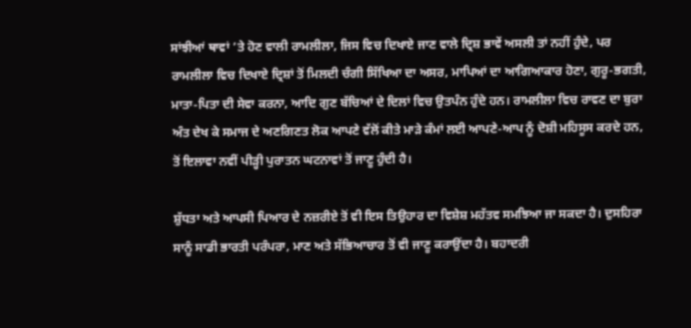ਸਾਂਝੀਆਂ ਥਾਵਾਂ ’ਤੇ ਹੋਣ ਵਾਲੀ ਰਾਮਲੀਲਾ, ਜਿਸ ਵਿਚ ਦਿਖਾਏ ਜਾਣ ਵਾਲੇ ਦ੍ਰਿਸ਼ ਭਾਵੇਂ ਅਸਲੀ ਤਾਂ ਨਹੀਂ ਹੁੰਦੇ, ਪਰ ਰਾਮਲੀਲਾ ਵਿਚ ਦਿਖਾਏ ਦ੍ਰਿਸ਼ਾਂ ਤੋਂ ਮਿਲਦੀ ਚੰਗੀ ਸਿੱਖਿਆ ਦਾ ਅਸਰ, ਮਾਪਿਆਂ ਦਾ ਆਗਿਆਕਾਰ ਹੋਣਾ, ਗੁਰੂ-ਭਗਤੀ, ਮਾਤਾ-ਪਿਤਾ ਦੀ ਸੇਵਾ ਕਰਨਾ, ਆਦਿ ਗੁਣ ਬੱਚਿਆਂ ਦੇ ਦਿਲਾਂ ਵਿਚ ਉਤਪੰਨ ਹੁੰਦੇ ਹਨ। ਰਾਮਲੀਲਾ ਵਿਚ ਰਾਵਣ ਦਾ ਬੁਰਾ ਅੰਤ ਦੇਖ ਕੇ ਸਮਾਜ ਦੇ ਅਣਗਿਣਤ ਲੋਕ ਆਪਣੇ ਵੱਲੋਂ ਕੀਤੇ ਮਾੜੇ ਕੰਮਾਂ ਲਈ ਆਪਣੇ-ਆਪ ਨੂੰ ਦੋਸ਼ੀ ਮਹਿਸੂਸ ਕਰਦੇ ਹਨ, ਤੋਂ ਇਲਾਵਾ ਨਵੀਂ ਪੀੜ੍ਹੀ ਪੁਰਾਤਨ ਘਟਨਾਵਾਂ ਤੋਂ ਜਾਣੂ ਹੁੰਦੀ ਹੈ।

ਸ਼ੁੱਧਤਾ ਅਤੇ ਆਪਸੀ ਪਿਆਰ ਦੇ ਨਜ਼ਰੀਏ ਤੋਂ ਵੀ ਇਸ ਤਿਉਹਾਰ ਦਾ ਵਿਸ਼ੇਸ਼ ਮਹੱਤਵ ਸਮਝਿਆ ਜਾ ਸਕਦਾ ਹੈ। ਦੁਸਹਿਰਾ ਸਾਨੂੰ ਸਾਡੀ ਭਾਰਤੀ ਪਰੰਪਰਾ, ਮਾਣ ਅਤੇ ਸੱਭਿਆਚਾਰ ਤੋਂ ਵੀ ਜਾਣੂ ਕਰਾਉਂਦਾ ਹੈ। ਬਹਾਦਰੀ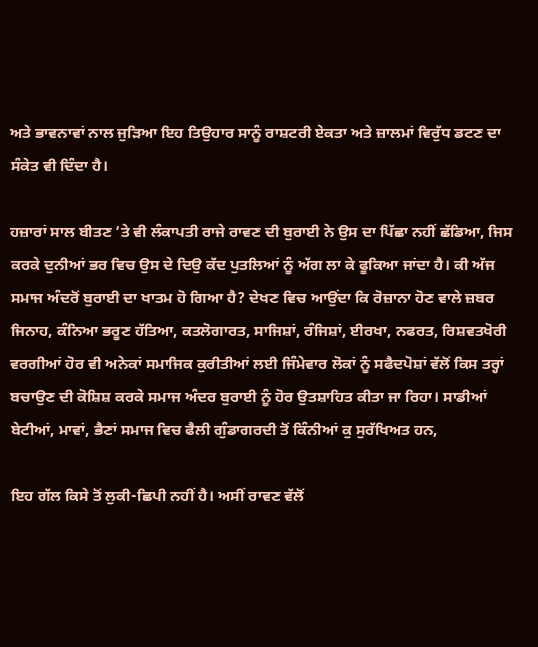ਅਤੇ ਭਾਵਨਾਵਾਂ ਨਾਲ ਜੁੜਿਆ ਇਹ ਤਿਉਹਾਰ ਸਾਨੂੰ ਰਾਸ਼ਟਰੀ ਏਕਤਾ ਅਤੇ ਜ਼ਾਲਮਾਂ ਵਿਰੁੱਧ ਡਟਣ ਦਾ ਸੰਕੇਤ ਵੀ ਦਿੰਦਾ ਹੈ।

ਹਜ਼ਾਰਾਂ ਸਾਲ ਬੀਤਣ ’ਤੇ ਵੀ ਲੰਕਾਪਤੀ ਰਾਜੇ ਰਾਵਣ ਦੀ ਬੁਰਾਈ ਨੇ ਉਸ ਦਾ ਪਿੱਛਾ ਨਹੀਂ ਛੱਡਿਆ, ਜਿਸ ਕਰਕੇ ਦੁਨੀਆਂ ਭਰ ਵਿਚ ਉਸ ਦੇ ਦਿਉ ਕੱਦ ਪੁਤਲਿਆਂ ਨੂੰ ਅੱਗ ਲਾ ਕੇ ਫੂਕਿਆ ਜਾਂਦਾ ਹੈ। ਕੀ ਅੱਜ ਸਮਾਜ ਅੰਦਰੋਂ ਬੁਰਾਈ ਦਾ ਖਾਤਮ ਹੋ ਗਿਆ ਹੈ? ਦੇਖਣ ਵਿਚ ਆਉਂਦਾ ਕਿ ਰੋਜ਼ਾਨਾ ਹੋਣ ਵਾਲੇ ਜ਼ਬਰ ਜਿਨਾਹ, ਕੰਨਿਆ ਭਰੂਣ ਹੱਤਿਆ, ਕਤਲੋਗਾਰਤ, ਸਾਜਿਸ਼ਾਂ, ਰੰਜਿਸ਼ਾਂ, ਈਰਖਾ, ਨਫਰਤ, ਰਿਸ਼ਵਤਖੋਰੀ ਵਰਗੀਆਂ ਹੋਰ ਵੀ ਅਨੇਕਾਂ ਸਮਾਜਿਕ ਕੁਰੀਤੀਆਂ ਲਈ ਜਿੰਮੇਵਾਰ ਲੋਕਾਂ ਨੂੰ ਸਫੈਦਪੋਸ਼ਾਂ ਵੱਲੋਂ ਕਿਸ ਤਰ੍ਹਾਂ ਬਚਾਉਣ ਦੀ ਕੋਸ਼ਿਸ਼ ਕਰਕੇ ਸਮਾਜ ਅੰਦਰ ਬੁਰਾਈ ਨੂੰ ਹੋਰ ਉਤਸ਼ਾਹਿਤ ਕੀਤਾ ਜਾ ਰਿਹਾ। ਸਾਡੀਆਂ ਬੇਟੀਆਂ, ਮਾਵਾਂ, ਭੈਣਾਂ ਸਮਾਜ ਵਿਚ ਫੈਲੀ ਗੁੰਡਾਗਰਦੀ ਤੋਂ ਕਿੰਨੀਆਂ ਕੁ ਸੁਰੱਖਿਅਤ ਹਨ,

ਇਹ ਗੱਲ ਕਿਸੇ ਤੋਂ ਲੁਕੀ-ਛਿਪੀ ਨਹੀਂ ਹੈ। ਅਸੀਂ ਰਾਵਣ ਵੱਲੋਂ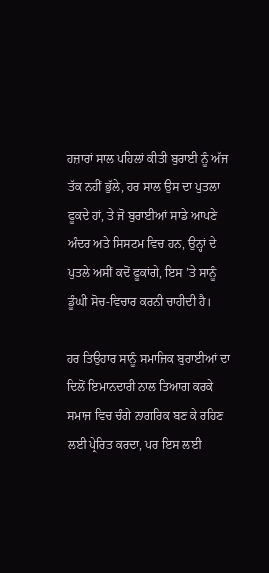ਹਜ਼ਾਰਾਂ ਸਾਲ ਪਹਿਲਾਂ ਕੀਤੀ ਬੁਰਾਈ ਨੂੰ ਅੱਜ ਤੱਕ ਨਹੀਂ ਭੁੱਲੇ, ਹਰ ਸਾਲ ਉਸ ਦਾ ਪੁਤਲਾ ਫੂਕਦੇ ਹਾਂ, ਤੇ ਜੋ ਬੁਰਾਈਆਂ ਸਾਡੇ ਆਪਣੇ ਅੰਦਰ ਅਤੇ ਸਿਸਟਮ ਵਿਚ ਹਨ, ਉਨ੍ਹਾਂ ਦੇ ਪੁਤਲੇ ਅਸੀਂ ਕਦੋਂ ਫੂਕਾਂਗੇ, ਇਸ ’ਤੇ ਸਾਨੂੰ ਡੂੰਘੀ ਸੋਚ-ਵਿਚਾਰ ਕਰਨੀ ਚਾਹੀਦੀ ਹੈ।

ਹਰ ਤਿਉਹਾਰ ਸਾਨੂੰ ਸਮਾਜਿਕ ਬੁਰਾਈਆਂ ਦਾ ਦਿਲੋਂ ਇਮਾਨਦਾਰੀ ਨਾਲ ਤਿਆਗ ਕਰਕੇ ਸਮਾਜ ਵਿਚ ਚੰਗੇ ਨਾਗਰਿਕ ਬਣ ਕੇ ਰਹਿਣ ਲਈ ਪ੍ਰੇਰਿਤ ਕਰਦਾ, ਪਰ ਇਸ ਲਈ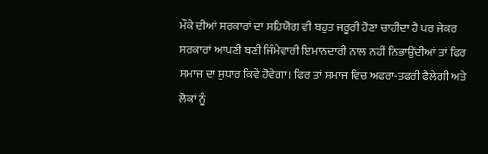ਮੌਕੇ ਦੀਆਂ ਸਰਕਾਰਾਂ ਦਾ ਸਹਿਯੋਗ ਵੀ ਬਹੁਤ ਜਰੂਰੀ ਹੋਣਾ ਚਾਹੀਦਾ ਹੈ ਪਰ ਜੇਕਰ ਸਰਕਾਰਾਂ ਆਪਣੀ ਬਣੀ ਜਿੰਮੇਵਾਰੀ ਇਮਾਨਦਾਰੀ ਨਾਲ ਨਹੀਂ ਨਿਭਾਉਂਦੀਆਂ ਤਾਂ ਫਿਰ ਸਮਾਜ ਦਾ ਸੁਧਾਰ ਕਿਵੇਂ ਹੋਵੇਗਾ। ਫਿਰ ਤਾਂ ਸਮਾਜ ਵਿਚ ਅਫਰਾ-ਤਫਰੀ ਫੈਲੇਗੀ ਅਤੇ ਲੋਕਾਂ ਨੂੰ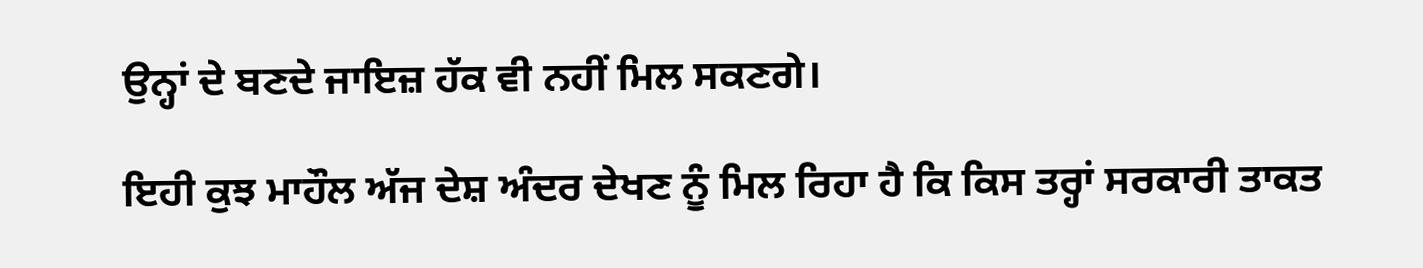ਉਨ੍ਹਾਂ ਦੇ ਬਣਦੇ ਜਾਇਜ਼ ਹੱਕ ਵੀ ਨਹੀਂ ਮਿਲ ਸਕਣਗੇ।

ਇਹੀ ਕੁਝ ਮਾਹੌਲ ਅੱਜ ਦੇਸ਼ ਅੰਦਰ ਦੇਖਣ ਨੂੰ ਮਿਲ ਰਿਹਾ ਹੈ ਕਿ ਕਿਸ ਤਰ੍ਹਾਂ ਸਰਕਾਰੀ ਤਾਕਤ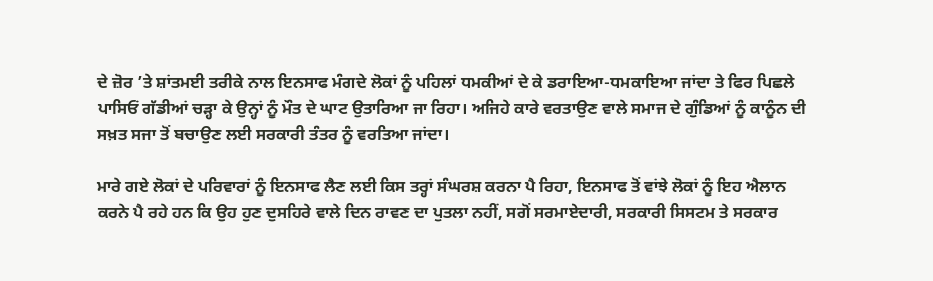ਦੇ ਜ਼ੋਰ ’ਤੇ ਸ਼ਾਂਤਮਈ ਤਰੀਕੇ ਨਾਲ ਇਨਸਾਫ ਮੰਗਦੇ ਲੋਕਾਂ ਨੂੰ ਪਹਿਲਾਂ ਧਮਕੀਆਂ ਦੇ ਕੇ ਡਰਾਇਆ-ਧਮਕਾਇਆ ਜਾਂਦਾ ਤੇ ਫਿਰ ਪਿਛਲੇ ਪਾਸਿਓਂ ਗੱਡੀਆਂ ਚੜ੍ਹਾ ਕੇ ਉਨ੍ਹਾਂ ਨੂੰ ਮੌਤ ਦੇ ਘਾਟ ਉਤਾਰਿਆ ਜਾ ਰਿਹਾ। ਅਜਿਹੇ ਕਾਰੇ ਵਰਤਾਉਣ ਵਾਲੇ ਸਮਾਜ ਦੇ ਗੁੰਡਿਆਂ ਨੂੰ ਕਾਨੂੰਨ ਦੀ ਸਖ਼ਤ ਸਜਾ ਤੋਂ ਬਚਾਉਣ ਲਈ ਸਰਕਾਰੀ ਤੰਤਰ ਨੂੰ ਵਰਤਿਆ ਜਾਂਦਾ।

ਮਾਰੇ ਗਏ ਲੋਕਾਂ ਦੇ ਪਰਿਵਾਰਾਂ ਨੂੰ ਇਨਸਾਫ ਲੈਣ ਲਈ ਕਿਸ ਤਰ੍ਹਾਂ ਸੰਘਰਸ਼ ਕਰਨਾ ਪੈ ਰਿਹਾ, ਇਨਸਾਫ ਤੋਂ ਵਾਂਝੇ ਲੋਕਾਂ ਨੂੰ ਇਹ ਐਲਾਨ ਕਰਨੇ ਪੈ ਰਹੇ ਹਨ ਕਿ ਉਹ ਹੁਣ ਦੁਸਹਿਰੇ ਵਾਲੇ ਦਿਨ ਰਾਵਣ ਦਾ ਪੁਤਲਾ ਨਹੀਂ, ਸਗੋਂ ਸਰਮਾਏਦਾਰੀ, ਸਰਕਾਰੀ ਸਿਸਟਮ ਤੇ ਸਰਕਾਰ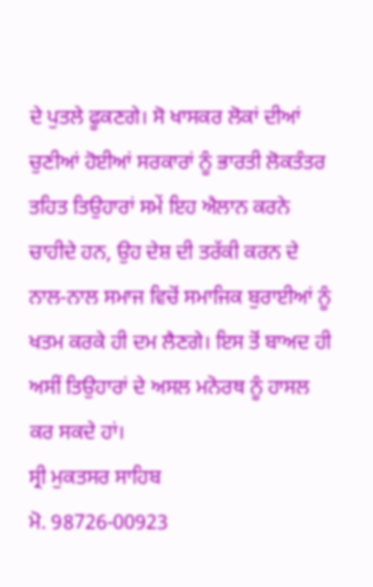ਦੇ ਪੁਤਲੇ ਫੂਕਣਗੇ। ਸੋ ਖਾਸਕਰ ਲੋਕਾਂ ਦੀਆਂ ਚੁਣੀਆਂ ਹੋਈਆਂ ਸਰਕਾਰਾਂ ਨੂੰ ਭਾਰਤੀ ਲੋਕਤੰਤਰ ਤਹਿਤ ਤਿਉਹਾਰਾਂ ਸਮੇਂ ਇਹ ਐਲਾਨ ਕਰਨੇ ਚਾਹੀਦੇ ਹਨ, ਉਹ ਦੇਸ਼ ਦੀ ਤਰੱਕੀ ਕਰਨ ਦੇ ਨਾਲ-ਨਾਲ ਸਮਾਜ ਵਿਚੋਂ ਸਮਾਜਿਕ ਬੁਰਾਈਆਂ ਨੂੰ ਖਤਮ ਕਰਕੇ ਹੀ ਦਮ ਲੈਣਗੇ। ਇਸ ਤੋਂ ਬਾਅਦ ਹੀ ਅਸੀਂ ਤਿਉਹਾਰਾਂ ਦੇ ਅਸਲ ਮਨੋਰਥ ਨੂੰ ਹਾਸਲ ਕਰ ਸਕਦੇ ਹਾਂ।
ਸ੍ਰੀ ਮੁਕਤਸਰ ਸਾਹਿਬ
ਮੋ. 98726-00923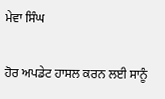ਮੇਵਾ ਸਿੰਘ

ਹੋਰ ਅਪਡੇਟ ਹਾਸਲ ਕਰਨ ਲਈ ਸਾਨੂੰ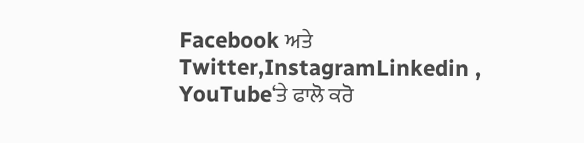Facebook ਅਤੇ Twitter,InstagramLinkedin , YouTube‘ਤੇ ਫਾਲੋ ਕਰੋ